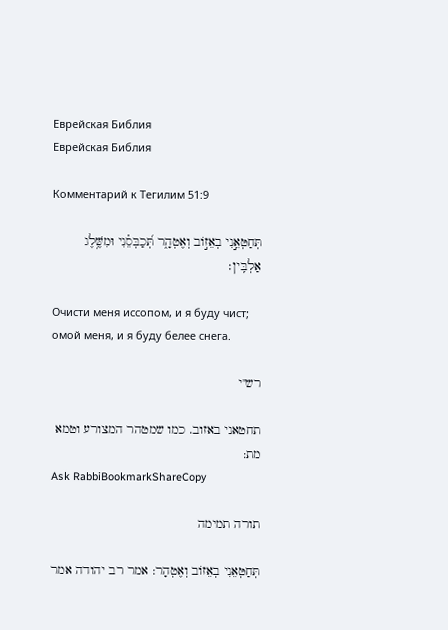Еврейская Библия
Еврейская Библия

Комментарий к Тегилим 51:9

תְּחַטְּאֵ֣נִי בְאֵז֣וֹב וְאֶטְהָ֑ר תְּ֝כַבְּסֵ֗נִי וּמִשֶּׁ֥לֶג אַלְבִּֽין׃

Очисти меня иссопом, и я буду чист; омой меня, и я буду белее снега.

רש"י

תחטאני באזוב. כמו שמטהר המצורע וטמא מת:
Ask RabbiBookmarkShareCopy

תורה תמימה

תְּחַטְּאֵנִי בְאֵזוֹב וְאֶטְהָר: אמר רב יהודה אמר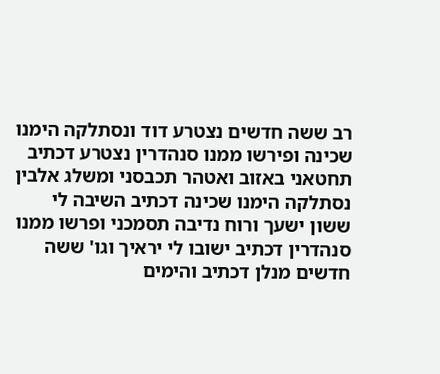רב ששה חדשים נצטרע דוד ונסתלקה הימנו שכינה ופירשו ממנו סנהדרין נצטרע דכתיב תחטאני באזוב ואטהר תכבסני ומשלג אלבין נסתלקה הימנו שכינה דכתיב השיבה לי ששון ישעך ורוח נדיבה תסמכני ופרשו ממנו סנהדרין דכתיב ישובו לי יראיך וגו' ששה חדשים מנלן דכתיב והימים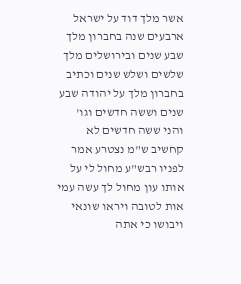אשר מלך דוד על ישראל ארבעים שנה בחברון מלך שבע שנים ובירושלים מלך שלשים ושלש שנים וכתיב בחברון מלך על יהודה שבע שנים וששה חדשים וגו' והני ששה חדשים לא קחשיב ש"מ נצטרע אמר לפניו רבש"ע מחול לי על אותו עון מחול לך עשה עמי אות לטובה ויראו שונאי ויבושו כי אתה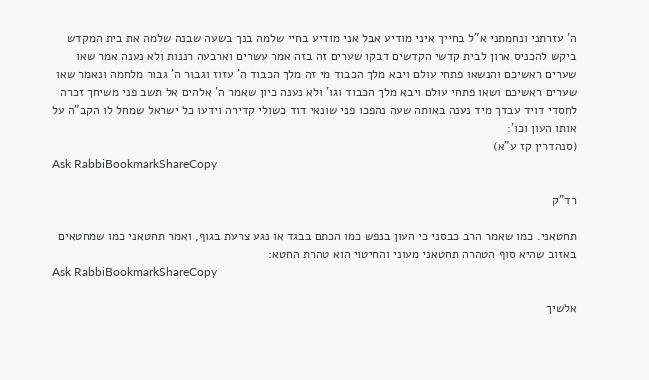ה' עזרתני ונחמתני א"ל בחייך איני מודיע אבל אני מודיע בחיי שלמה בנך בשעה שבנה שלמה את בית המקדש ביקש להכניס ארון לבית קדשי הקדשים דבקו שערים זה בזה אמר עשרים וארבעה רננות ולא נענה אמר שאו שערים ראשיכם והנשאו פתחי עולם ויבא מלך הכבוד מי זה מלך הכבוד ה' עזוז וגבור ה' גבור מלחמה ונאמר שאו שערים ראשיכם ושאו פתחי עולם ויבא מלך הכבוד וגו' ולא נענה כיון שאמר ה' אלהים אל תשב פני משיחך זכרה לחסדי דויד עבדך מיד נענה באותה שעה נהפכו פני שונאי דוד כשולי קדירה וידעו כל ישראל שמחל לו הקב"ה על אותו העון וכו':
(סנהדרין קז ע"א)
Ask RabbiBookmarkShareCopy

רד"ק

תחטאני. כמו שאמר הרב כבסני כי העון בנפש כמו הכתם בבגד או נגע צרעת בגוף, ואמר תחטאני כמו שמחטאים באזוב שהיא סוף הטהרה תחטאני מעוני והחיטוי הוא טהרת החטא:
Ask RabbiBookmarkShareCopy

אלשיך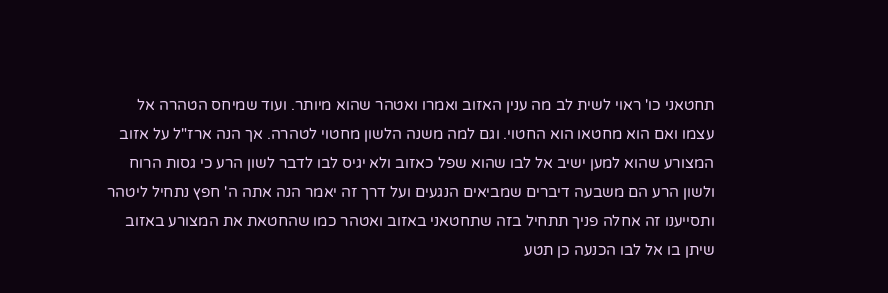תחטאני כו' ראוי לשית לב מה ענין האזוב ואמרו ואטהר שהוא מיותר. ועוד שמיחס הטהרה אל עצמו ואם הוא מחטאו הוא החטוי. וגם למה משנה הלשון מחטוי לטהרה. אך הנה ארז"ל על אזוב המצורע שהוא למען ישיב אל לבו שהוא שפל כאזוב ולא יגיס לבו לדבר לשון הרע כי גסות הרוח ולשון הרע הם משבעה דיברים שמביאים הנגעים ועל דרך זה יאמר הנה אתה ה' חפץ נתחיל ליטהר ותסייענו זה אחלה פניך תתחיל בזה שתחטאני באזוב ואטהר כמו שהחטאת את המצורע באזוב שיתן בו אל לבו הכנעה כן תטע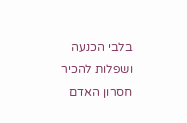בלבי הכנעה ושפלות להכיר חסרון האדם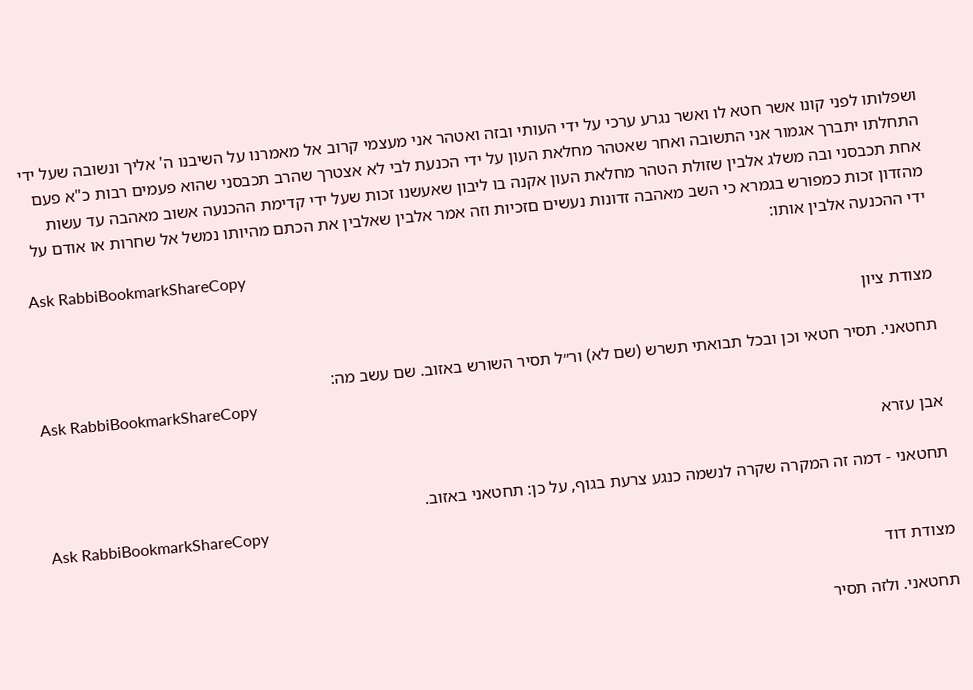ושפלותו לפני קונו אשר חטא לו ואשר נגרע ערכי על ידי העותי ובזה ואטהר אני מעצמי קרוב אל מאמרנו על השיבנו ה' אליך ונשובה שעל ידי התחלתו יתברך אגמור אני התשובה ואחר שאטהר מחלאת העון על ידי הכנעת לבי לא אצטרך שהרב תכבסני שהוא פעמים רבות כ"א פעם אחת תכבסני ובה משלג אלבין שזולת הטהר מחלאת העון אקנה בו ליבון שאעשנו זכות שעל ידי קדימת ההכנעה אשוב מאהבה עד עשות מהזדון זכות כמפורש בגמרא כי השב מאהבה זדונות נעשים םזכיות וזה אמר אלבין שאלבין את הכתם מהיותו נמשל אל שחרות או אודם על ידי ההכנעה אלבין אותו:
Ask RabbiBookmarkShareCopy

מצודת ציון

תחטאני. תסיר חטאי וכן ובכל תבואתי תשרש (שם לא) ור״ל תסיר השורש באזוב. שם עשב מה:
Ask RabbiBookmarkShareCopy

אבן עזרא

תחטאני - דמה זה המקרה שקרה לנשמה כנגע צרעת בגוף, על כן: תחטאני באזוב.
Ask RabbiBookmarkShareCopy

מצודת דוד

תחטאני. ולזה תסיר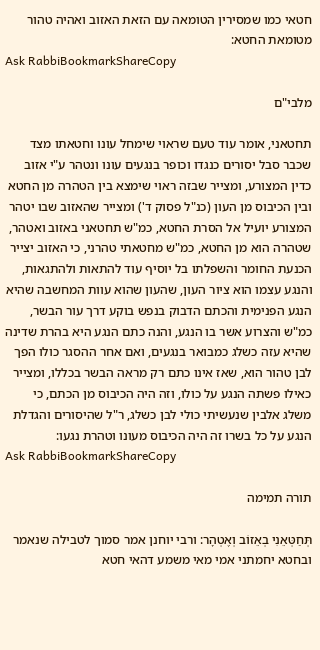חטאי כמו שמסירין הטומאה עם הזאת האזוב ואהיה טהור מטומאת החטא:
Ask RabbiBookmarkShareCopy

מלבי"ם

תחטאני, אומר עוד טעם שראוי שימחל עונו וחטאתו מצד שכבר סבל יסורים כנגדו וכופר בנגעים עונו ונטהר ע"י אזוב כדין המצורע, ומצייר שבזה ראוי שימצא בין הטהרה מן החטא ובין הכיבוס מן העון (כנ"ל פסוק ד') ומצייר שהאזוב שבו יטהר המצורע יועיל אל הסרת החטא, כמ"ש תחטאני באזוב ואטהר, שטהרה הוא מן החטא, כמ"ש מחטאתי טהרני, כי האזוב יצייר הכנעת החומר והשפלתו בל יוסיף עוד להתאות ולהתגאות, והנגע עצמו הוא ציור העון, שהעון שהוא עוות המחשבה שהיא הנגע הפנימית והכתם הדבוק בנפש בוקע דרך עור הבשר, כמ"ש והצרוע אשר בו הנגע, והנה כתם הנגע היא בהרת שדינה שהיא עזה כשלג כמבואר בנגעים, ואם אחר ההסגר כולו הפך לבן טהור הוא, שאז אינו כתם רק מראה הבשר בכללו, ומצייר כאילו פשתה הנגע על כולו, וזה היה הכיבוס מן הכתם, כי משלג אלבין שנעשיתי כולי לבן כשלג, ר"ל שהיסורים והגדלת הנגע על כל בשרו זה היה הכיבוס מעונו וטהרת נגעו:
Ask RabbiBookmarkShareCopy

תורה תמימה

תְּחַטְּאֵנִי בְאֵזוֹב וְאֶטְהָר: ורבי יוחנן אמר סמוך לטבילה שנאמר ובחטא יחמתני אמי מאי משמע דהאי חטא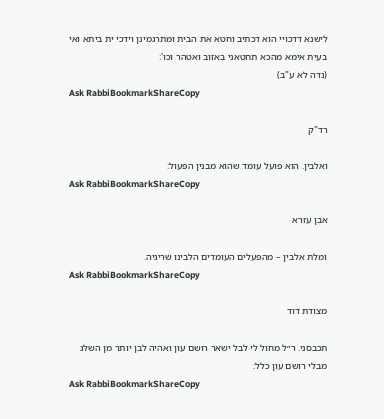לישנא דדכויי הוא דכתיב וחטא את הבית ומתרגמינן וידכי ית ביתא ואי בעית אימא מהכא תחטאני באזוב ואטהר וכו':
(נדה לא ע"ב)
Ask RabbiBookmarkShareCopy

רד"ק

ואלבין. הוא פועל עומד שהוא מבנין הפעול:
Ask RabbiBookmarkShareCopy

אבן עזרא

ומלת אלבין – מהפעלים העומדים הלבינו שריגיה.
Ask RabbiBookmarkShareCopy

מצודת דוד

תכבסני. ר״ל מחול לי לבל ישאר רושם עון ואהיה לבן יותר מן השלג מבלי רושם עון כלל:
Ask RabbiBookmarkShareCopy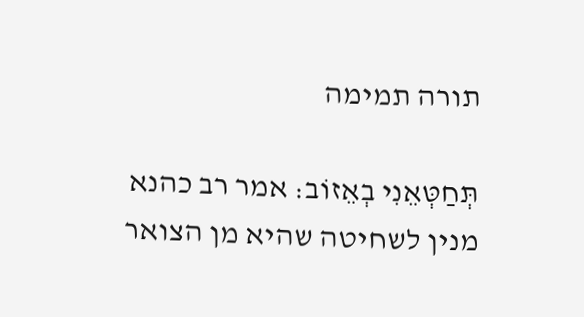תורה תמימה

תְּחַטְּאֵנִי בְאֵזוֹב: אמר רב כהנא מנין לשחיטה שהיא מן הצואר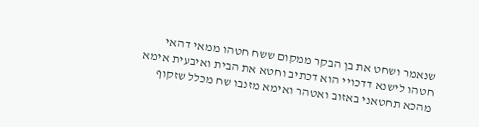שנאמר ושחט את בן הבקר ממקום ששח חטהו ממאי דהאי חטהו לישנא דדכויי הוא דכתיב וחטא את הבית ואיבעית אימא מהכא תחטאני באזוב ואטהר ואימא מזנבו שח מכלל שזקוף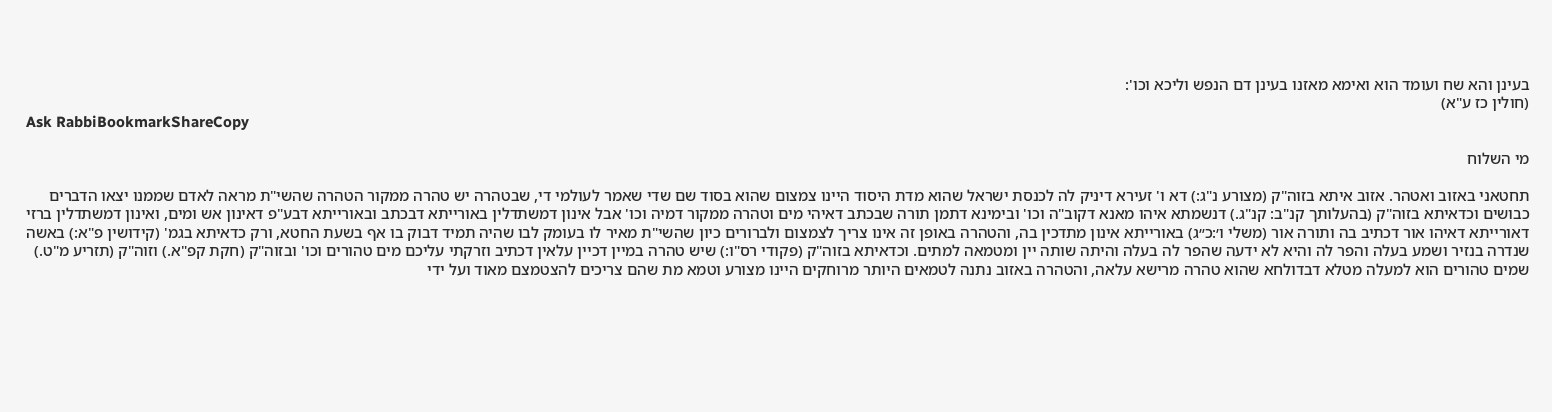בעינן והא שח ועומד הוא ואימא מאזנו בעינן דם הנפש וליכא וכו':
(חולין כז ע"א)
Ask RabbiBookmarkShareCopy

מי השלוח

תחטאני באזוב ואטהר. אזוב איתא בזוה"ק (מצורע נ"ג:) דא ו' זעירא דיניק לה לכנסת ישראל שהוא מדת היסוד היינו צמצום שהוא בסוד שם שדי שאמר לעולמי די, שבטהרה יש טהרה ממקור הטהרה שהשי"ת מראה לאדם שממנו יצאו הדברים כבושים וכדאיתא בזוה"ק (בהעלותך קנ"ב: קנ"ג.) דנשמתא איהו מאנא דקוב"ה וכו' ובימינא דתמן תורה שבכתב דאיהי מים וטהרה ממקור דמיה וכו' אבל אינון דמשתדלין באורייתא דבכתב ובאורייתא דבע"פ דאינון אש ומים, ואינון דמשתדלין ברזי דאורייתא דאיהו אור דכתיב בה ותורה אור (משלי ו׳:כ״ג) באורייתא אינון מתדכין בה, והטהרה באופן זה אינו צריך לצמצום ולברורים כיון שהשי"ת מאיר לו בעומק לבו שהיה תמיד דבוק בו אף בשעת החטא, ורק כדאיתא בגמ' (קידושין פ"א:) באשה שנדרה בנזיר ושמע בעלה והפר לה והיא לא ידעה שהפר לה בעלה והיתה שותה יין ומטמאה למתים. וכדאיתא בזוה"ק (פקודי רס"ו:) שיש טהרה במיין דכיין עלאין דכתיב וזרקתי עליכם מים טהורים וכו' ובזוה"ק (חקת קפ"א.) וזוה"ק (תזריע מ"ט.) שמים טהורים הוא למעלה מטלא דבדולחא שהוא טהרה מרישא עלאה, והטהרה באזוב נתנה לטמאים היותר מרוחקים היינו מצורע וטמא מת שהם צריכים להצטמצם מאוד ועל ידי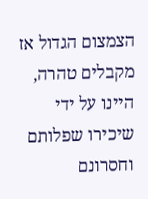הצמצום הגדול אז מקבלים טהרה, היינו על ידי שיכירו שפלותם וחסרונם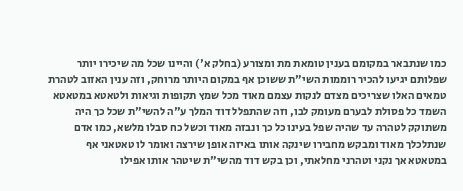כמו שנתבאר במקומם בענין טומאת מת ומצורע (בחלק א') והיינו שכל מה שיכירו יותר שפלותם יגיעו להכיר רוממות השי"ת ששוכן אף במקום היותר מרוחק, וזה ענין האזוב לטהרת טמאים האלו שצריכים מצדם לנקות עצמם מאוד מכל שמץ תקופות וגיאות ולטאטא במטאטא השמד כל פסולת לבערם מעומק לבו, וזה שהתפלל דוד המלך ע"ה להשי"ת שכל כך היה משתוקק לטהרה עד שהיה שפל בעינו כל כך ונבזה מאוד וכשל כח סבלו מלשא, כמו אדם שנתלכלך מאוד ומבקש מחבירו שינקה אותו באיזה אופן שירצה ואומר לו טאטאני אף במטאטא אך נקני וטהרני מחלאתי, וכן בקש דוד מהשי"ת שיטהר אותו אפילו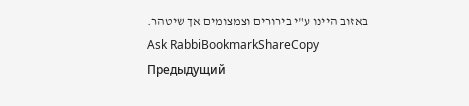באזוב היינו ע"י בירורים וצמצומים אך שיטהר.
Ask RabbiBookmarkShareCopy
Предыдущий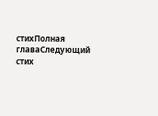стихПолная главаСледующий стих